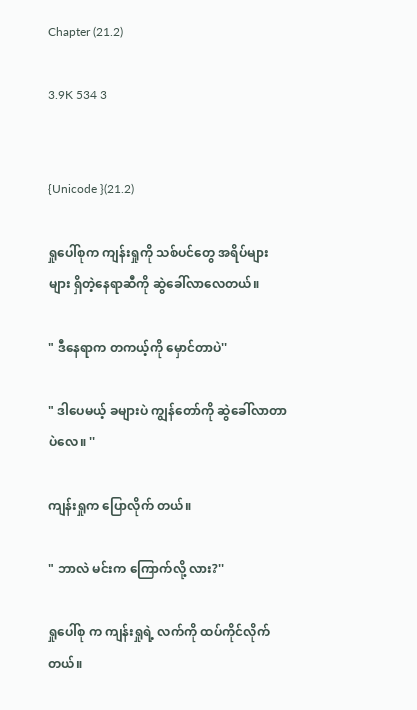Chapter (21.2)

3.9K 534 3


{Unicode }(21.2)

ရှုပေါ်စုက ကျန်းရှုကို သစ်ပင်တွေ အရိပ်များများ ရှိတဲ့နေရာဆီကို ဆွဲခေါ်လာလေတယ်။

" ဒီနေရာက တကယ့်ကို မှောင်တာပဲ''

" ဒါပေမယ့် ခများပဲ ကျွန်တော်ကို ဆွဲခေါ်လာတာပဲလေ။ ''

ကျန်းရှုက ပြောလိုက် တယ်။

" ဘာလဲ မင်းက ကြောက်လို့ လား?''

ရှုပေါ်စု က ကျန်းရှုရဲ့ လက်ကို ထပ်ကိုင်လိုက်တယ်။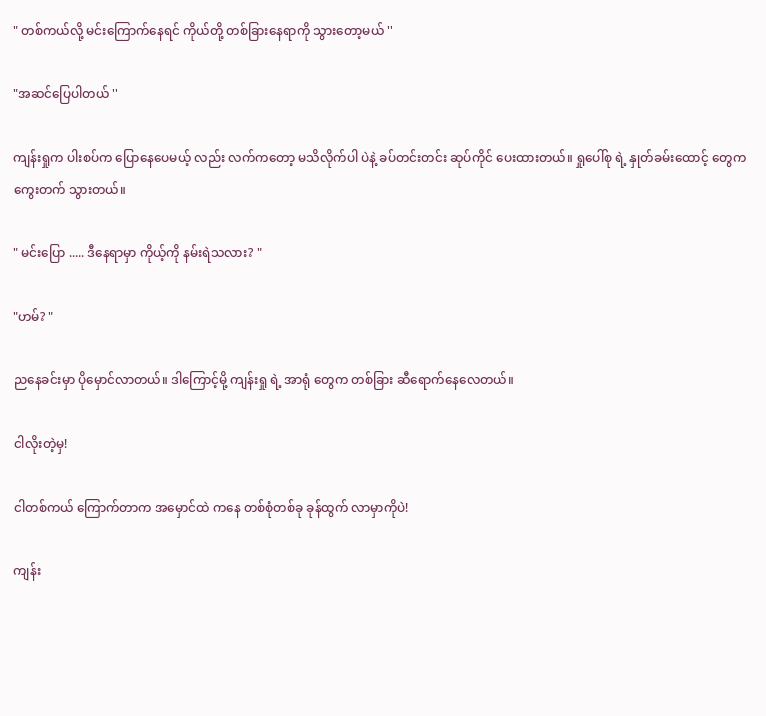" တစ်ကယ်လို့ မင်းကြောက်နေရင် ကိုယ်တို့ တစ်ခြားနေရာကို သွားတော့မယ် ''

"အဆင်ပြေပါတယ် ''

ကျန်းရှုက ပါးစပ်က ပြောနေပေမယ့် လည်း လက်ကတော့ မသိလိုက်ပါ ပဲနဲ့ ခပ်တင်းတင်း ဆုပ်ကိုင် ပေးထားတယ်။ ရှုပေါ်စု ရဲ့ နှုတ်ခမ်းထောင့် တွေက ကွေးတက် သွားတယ်။

" မင်းပြော ..... ဒီနေရာမှာ ကိုယ့်ကို နမ်းရဲသလား? "

"ဟမ်? "

ညနေခင်းမှာ ပိုမှောင်လာတယ်။ ဒါကြောင့်မို့ ကျန်းရှု ရဲ့ အာရုံ တွေက တစ်ခြား ဆီရောက်နေလေတယ်။

ငါလိုးတဲ့မှ!

ငါတစ်ကယ် ကြောက်တာက အမှောင်ထဲ ကနေ တစ်စုံတစ်ခု ခုန်ထွက် လာမှာကိုပဲ!

ကျန်း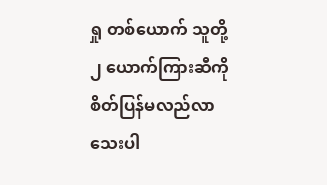ရှု တစ်ယောက် သူတို့ ၂ ယောက်ကြားဆီကို စိတ်ပြန်မလည်လာသေးပါ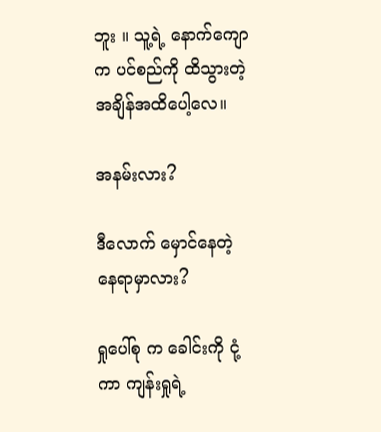ဘူး ။ သူ့ရဲ့ နောက်ကျောက ပင်စည်ကို ထိသွားတဲ့ အချိန်အထိပေါ့လေ။

အနမ်းလား?

ဒီလောက် မှောင်နေတဲ့ နေရာမှာလား?

ရှုပေါ်စု က ခေါင်းကို ငုံ့ကာ ကျန်းရှုရဲ့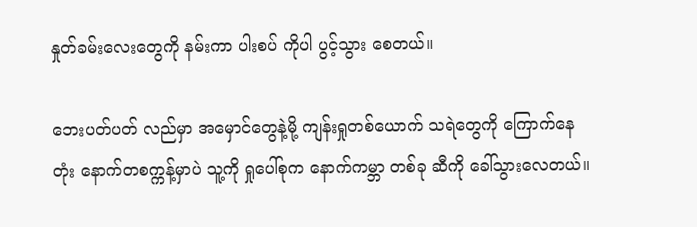နှုတ်ခမ်းလေးတွေကို နမ်းကာ ပါးစပ် ကိုပါ ပွင့်သွား စေတယ်။

ဘေးပတ်ပတ် လည်မှာ အမှောင်တွေနဲ့မို့ ကျန်းရှုတစ်ယောက် သရဲတွေကို ကြောက်နေတုံး နောက်တစက္ကန့်မှာပဲ သူ့ကို ရှုပေါ်စုက နောက်ကမ္ဘာ တစ်ခု ဆီကို ခေါ်သွားလေတယ်။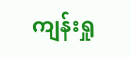ကျန်းရှု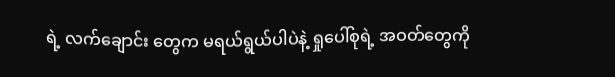ရဲ့ လက်ချောင်း တွေက မရယ်ရွယ်ပါပဲနဲ့ ရှုပေါ်စုရဲ့ အဝတ်တွေကို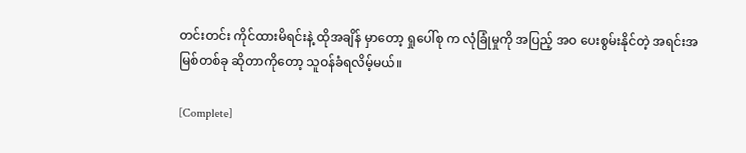တင်းတင်း ကိုင်ထားမိရင်းနဲ့ ထိုအချိန် မှာတော့ ရှုပေါ်စု က လုံခြုံမှုကို အပြည့် အဝ ပေးစွမ်းနိုင်တဲ့ အရင်းအမြစ်တစ်ခု ဆိုတာကိုတော့ သူဝန်ခံရလိမ့်မယ်။

[Complete]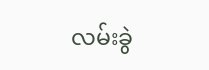လမ်းခွဲ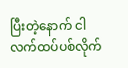ပြီးတဲ့နောက် ငါလက်ထပ်ပစ်လိုက်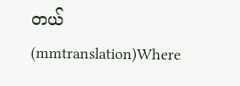တယ်(mmtranslation)Where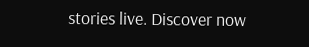stories live. Discover now